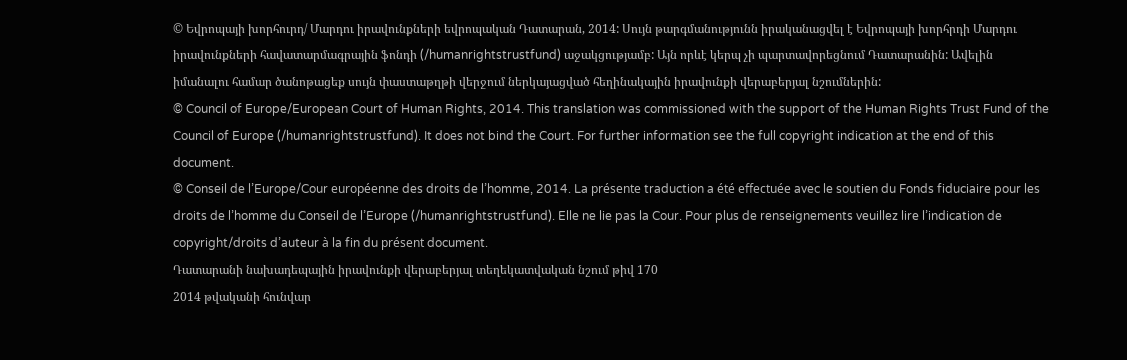© Եվրոպայի խորհուրդ/ Մարդու իրավունքների եվրոպական Դատարան, 2014: Սույն թարգմանությունն իրականացվել է Եվրոպայի խորհրդի Մարդու իրավունքների հավատարմագրային ֆոնդի (/humanrightstrustfund) աջակցությամբ: Այն որևէ կերպ չի պարտավորեցնում Դատարանին: Ավելին իմանալու համար ծանոթացեք սույն փաստաթղթի վերջում ներկայացված հեղինակային իրավունքի վերաբերյալ նշումներին:
© Council of Europe/European Court of Human Rights, 2014. This translation was commissioned with the support of the Human Rights Trust Fund of the Council of Europe (/humanrightstrustfund). It does not bind the Court. For further information see the full copyright indication at the end of this document.
© Conseil de l’Europe/Cour européenne des droits de l’homme, 2014. La présente traduction a été effectuée avec le soutien du Fonds fiduciaire pour les droits de l’homme du Conseil de l’Europe (/humanrightstrustfund). Elle ne lie pas la Cour. Pour plus de renseignements veuillez lire l’indication de copyright/droits d’auteur à la fin du présent document.
Դատարանի նախադեպային իրավունքի վերաբերյալ տեղեկատվական նշում թիվ 170
2014 թվականի հունվար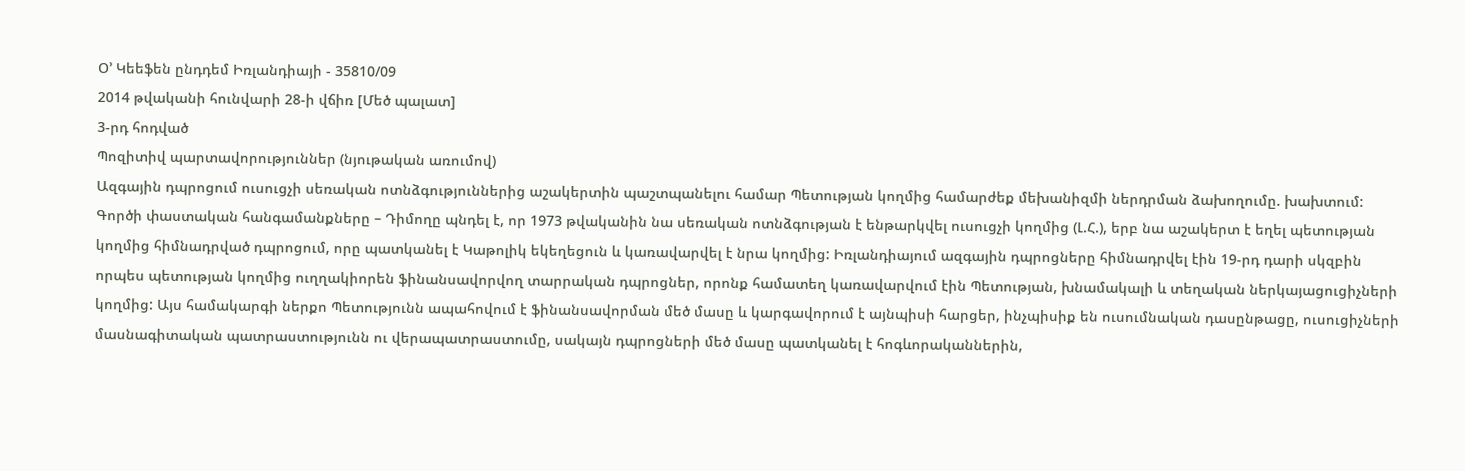Օ’ Կեեֆեն ընդդեմ Իռլանդիայի - 35810/09
2014 թվականի հունվարի 28-ի վճիռ [Մեծ պալատ]
3-րդ հոդված
Պոզիտիվ պարտավորություններ (նյութական առումով)
Ազգային դպրոցում ուսուցչի սեռական ոտնձգություններից աշակերտին պաշտպանելու համար Պետության կողմից համարժեք մեխանիզմի ներդրման ձախողումը. խախտում:
Գործի փաստական հանգամանքները – Դիմողը պնդել է, որ 1973 թվականին նա սեռական ոտնձգության է ենթարկվել ուսուցչի կողմից (Լ.Հ.), երբ նա աշակերտ է եղել պետության կողմից հիմնադրված դպրոցում, որը պատկանել է Կաթոլիկ եկեղեցուն և կառավարվել է նրա կողմից: Իռլանդիայում ազգային դպրոցները հիմնադրվել էին 19-րդ դարի սկզբին որպես պետության կողմից ուղղակիորեն ֆինանսավորվող տարրական դպրոցներ, որոնք համատեղ կառավարվում էին Պետության, խնամակալի և տեղական ներկայացուցիչների կողմից: Այս համակարգի ներքո Պետությունն ապահովում է ֆինանսավորման մեծ մասը և կարգավորում է այնպիսի հարցեր, ինչպիսիք են ուսումնական դասընթացը, ուսուցիչների մասնագիտական պատրաստությունն ու վերապատրաստումը, սակայն դպրոցների մեծ մասը պատկանել է հոգևորականներին,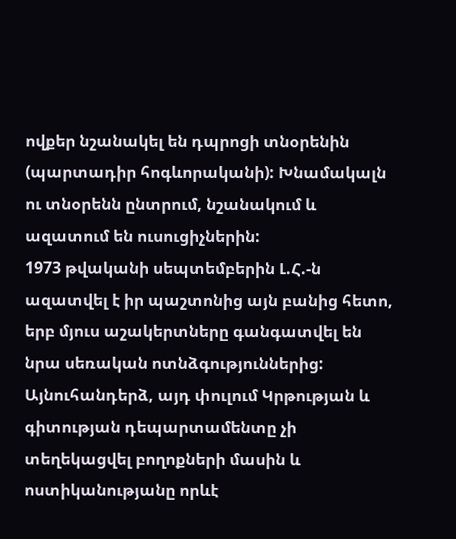ովքեր նշանակել են դպրոցի տնօրենին (պարտադիր հոգևորականի): Խնամակալն ու տնօրենն ընտրում, նշանակում և ազատում են ուսուցիչներին:
1973 թվականի սեպտեմբերին Լ.Հ.-ն ազատվել է իր պաշտոնից այն բանից հետո, երբ մյուս աշակերտները գանգատվել են նրա սեռական ոտնձգություններից: Այնուհանդերձ, այդ փուլում Կրթության և գիտության դեպարտամենտը չի տեղեկացվել բողոքների մասին և ոստիկանությանը որևէ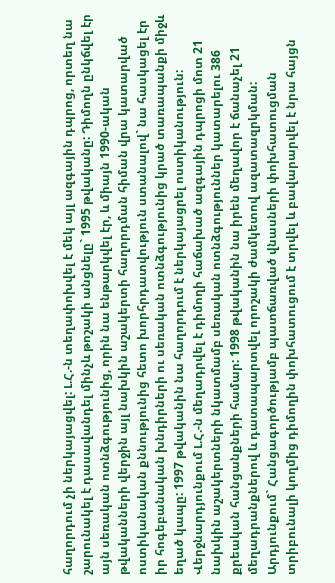հաղորդում չի ներկայացվել: Լ.Հ.-ն տեղափոխվել է մեկ այլ ազգային դպրոց, որտեղ նա շարունակել է դասավանդել մինչև թոշակի անցնելը` 1995 թվականը: Դիմողն ընկճվել էր այն սեռական ոտնձգությունից, որին նա ենթարկվել էր, և միայն 1990-ական թվականների վերջին այլ նախկին աշակերտի հաղորդման հիման վրա կատարված ոստիկանական քննությունից հետո խորհրդատվություն ստանալով` նա հասկացել էր իր հոգեբանական խնդիրների ու սեռական ոտնձգությունից կրած տառապանքի միջև եղած կապը: 1997 թվականին նա հաղորդում է ներկայացրել ոստիկանություն: Վերջնարդյունքում Լ.Հ.-ն մեղադրվել է դիմողի հաճախած ազգային դպրոցի մոտ 21 նախկին աշակերտների նկատմամբ սեռական ոտնձգություններ կատարելու 386 քրեական հանցանքների համար: 1998 թվականին նա իրեն մեղավոր է ճանաչել 21 մեղադրանքներով և դատապարտվել որոշակի ժամկետով ազատազրկման:
Արդյունքում` Հանցագործությամբ պատճառված վնասների փոխհատուցման տրիբունալի կողմից դիմողին փոխհատուցում է տրվել և բավարարվել է նրա հայցն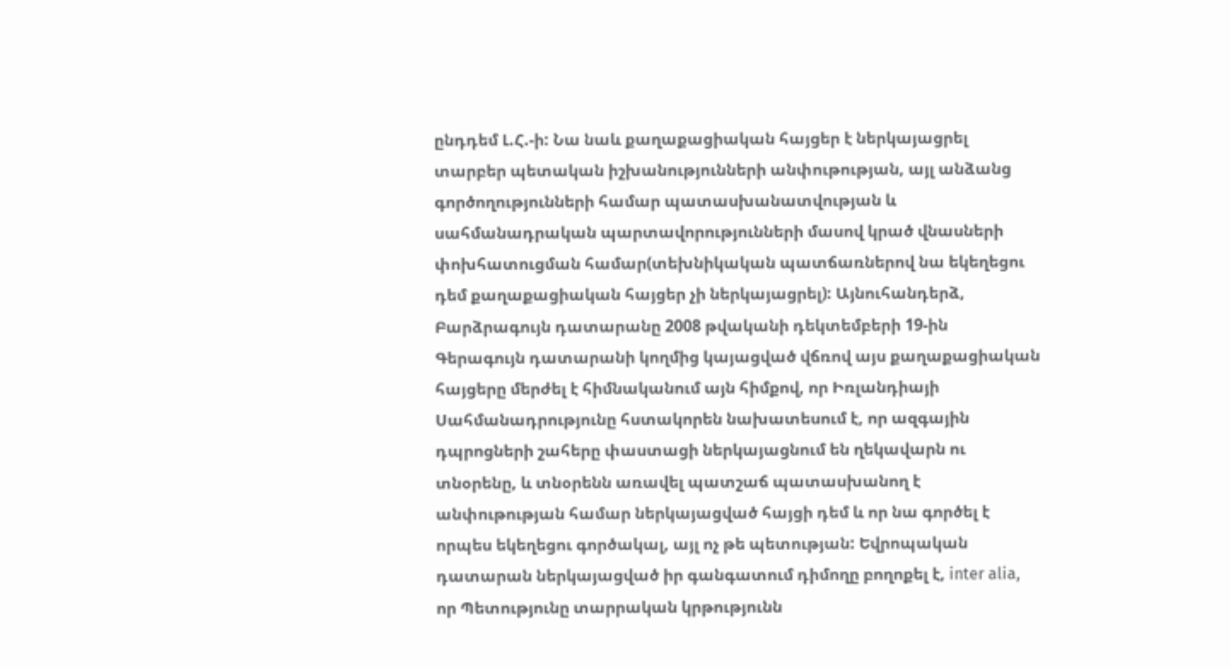ընդդեմ Լ.Հ.-ի: Նա նաև քաղաքացիական հայցեր է ներկայացրել տարբեր պետական իշխանությունների անփութության, այլ անձանց գործողությունների համար պատասխանատվության և սահմանադրական պարտավորությունների մասով կրած վնասների փոխհատուցման համար(տեխնիկական պատճառներով նա եկեղեցու դեմ քաղաքացիական հայցեր չի ներկայացրել): Այնուհանդերձ, Բարձրագույն դատարանը 2008 թվականի դեկտեմբերի 19-ին Գերագույն դատարանի կողմից կայացված վճռով այս քաղաքացիական հայցերը մերժել է հիմնականում այն հիմքով, որ Իռլանդիայի Սահմանադրությունը հստակորեն նախատեսում է, որ ազգային դպրոցների շահերը փաստացի ներկայացնում են ղեկավարն ու տնօրենը, և տնօրենն առավել պատշաճ պատասխանող է անփութության համար ներկայացված հայցի դեմ և որ նա գործել է որպես եկեղեցու գործակալ, այլ ոչ թե պետության: Եվրոպական դատարան ներկայացված իր գանգատում դիմողը բողոքել է, inter alia, որ Պետությունը տարրական կրթությունն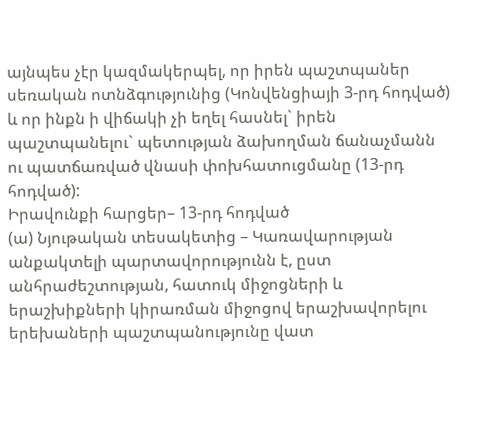այնպես չէր կազմակերպել, որ իրեն պաշտպաներ սեռական ոտնձգությունից (Կոնվենցիայի 3-րդ հոդված) և որ ինքն ի վիճակի չի եղել հասնել` իրեն պաշտպանելու` պետության ձախողման ճանաչմանն ու պատճառված վնասի փոխհատուցմանը (13-րդ հոդված):
Իրավունքի հարցեր– 13-րդ հոդված
(ա) Նյութական տեսակետից – Կառավարության անքակտելի պարտավորությունն է, ըստ անհրաժեշտության, հատուկ միջոցների և երաշխիքների կիրառման միջոցով երաշխավորելու երեխաների պաշտպանությունը վատ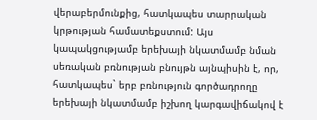վերաբերմունքից, հատկապես տարրական կրթության համատեքստում: Այս կապակցությամբ երեխայի նկատմամբ նման սեռական բռնության բնույթն այնպիսին է, որ, հատկապես` երբ բռնություն գործադրողը երեխայի նկատմամբ իշխող կարգավիճակով է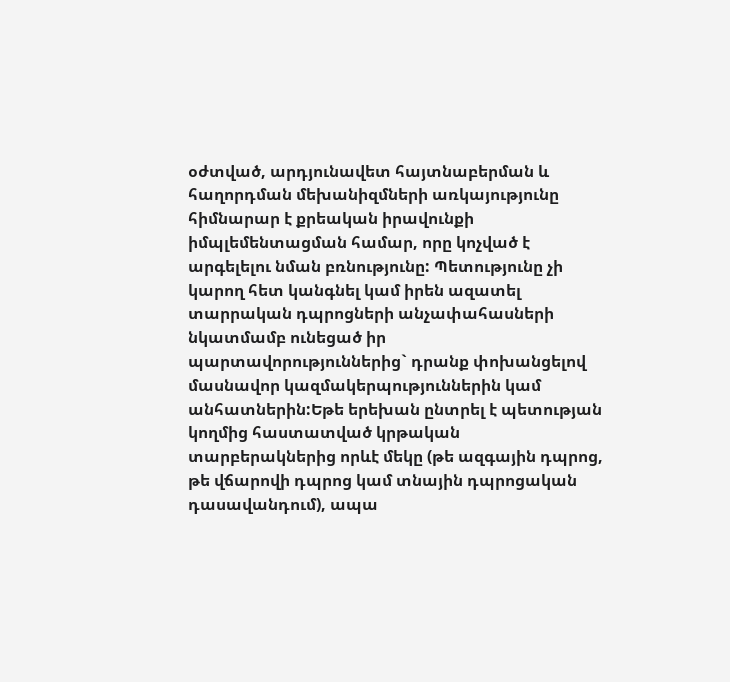օժտված, արդյունավետ հայտնաբերման և հաղորդման մեխանիզմների առկայությունը հիմնարար է քրեական իրավունքի իմպլեմենտացման համար, որը կոչված է արգելելու նման բռնությունը: Պետությունը չի կարող հետ կանգնել կամ իրեն ազատել տարրական դպրոցների անչափահասների նկատմամբ ունեցած իր պարտավորություններից` դրանք փոխանցելով մասնավոր կազմակերպություններին կամ անհատներին:Եթե երեխան ընտրել է պետության կողմից հաստատված կրթական տարբերակներից որևէ մեկը (թե ազգային դպրոց, թե վճարովի դպրոց կամ տնային դպրոցական դասավանդում), ապա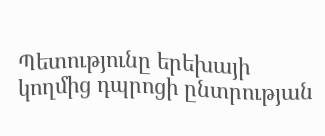Պետությունը երեխայի կողմից դպրոցի ընտրության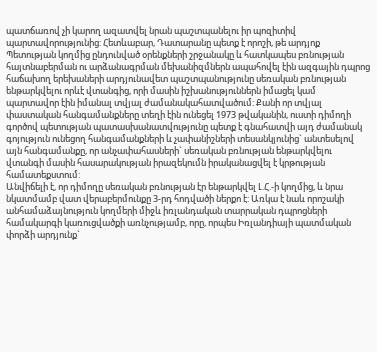պատճառով չի կարող ազատվել նրան պաշտպանելու իր պոզիտիվ պարտավորությունից: Հետևաբար, Դատարանը պետք է որոշի, թե արդյոք Պետության կողմից ընդունված օրենքների շրջանակը և հատկապես բռնության հայտնաբերման ու արձանագրման մեխանիզմներն ապահովել էին ազգային դպրոց հաճախող երեխաների արդյունավետ պաշտպանությունը սեռական բռնության ենթարկվելու որևէ վտանգից, որի մասին իշխանություններն իմացել կամ պարտավոր էին իմանալ տվյալ ժամանակահատվածում: Քանի որ տվյալ փաստական հանգամանքները տեղի էին ունեցել 1973 թվականին, ուստի դիմողի գործով պետության պատասխանատվությունը պետք է գնահատվի այդ ժամանակ գոյություն ունեցող հանգամանքների և չափանիշների տեսանկյունից` անտեսելով այն հանգամանքը, որ անչափահասների` սեռական բռնության ենթարկվելու վտանգի մասին հասարակության իրազեկումն իրականացվել է կրթության համատեքստում:
Անվիճելի է, որ դիմողը սեռական բռնության էր ենթարկվել Լ.Հ.-ի կողմից, և նրա նկատմամբ վատ վերաբերմունքը 3-րդ հոդվածի ներքո է: Առկա է նաև որոշակի անհամաձայնություն կողմերի միջև իռլանդական տարրական դպրոցների համակարգի կառուցվածքի առնչությամբ, որը, որպես Իռլանդիայի պատմական փորձի արդյունք`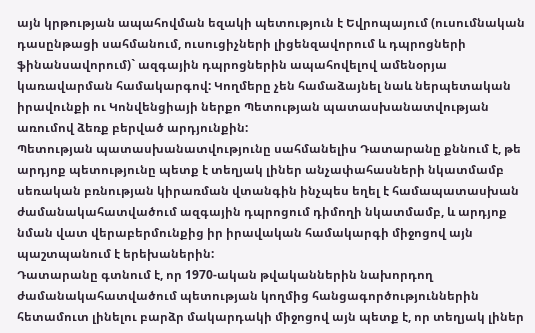այն կրթության ապահովման եզակի պետություն է Եվրոպայում (ուսումնական դասընթացի սահմանում, ուսուցիչների լիցենզավորում և դպրոցների ֆինանսավորում)` ազգային դպրոցներին ապահովելով ամենօրյա կառավարման համակարգով: Կողմերը չեն համաձայնել նաև ներպետական իրավունքի ու Կոնվենցիայի ներքո Պետության պատասխանատվության առումով ձեռք բերված արդյունքին:
Պետության պատասխանատվությունը սահմանելիս Դատարանը քննում է, թե արդյոք պետությունը պետք է տեղյակ լիներ անչափահասների նկատմամբ սեռական բռնության կիրառման վտանգին ինչպես եղել է համապատասխան ժամանակահատվածում ազգային դպրոցում դիմողի նկատմամբ, և արդյոք նման վատ վերաբերմունքից իր իրավական համակարգի միջոցով այն պաշտպանում է երեխաներին:
Դատարանը գտնում է, որ 1970-ական թվականներին նախորդող ժամանակահատվածում պետության կողմից հանցագործություններին հետամուտ լինելու բարձր մակարդակի միջոցով այն պետք է, որ տեղյակ լիներ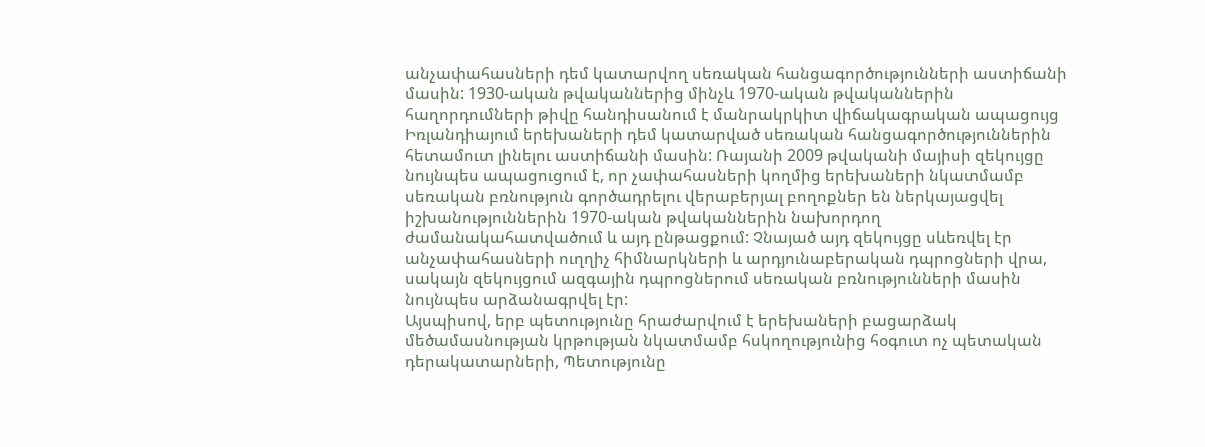անչափահասների դեմ կատարվող սեռական հանցագործությունների աստիճանի մասին: 1930-ական թվականներից մինչև 1970-ական թվականներին հաղորդումների թիվը հանդիսանում է մանրակրկիտ վիճակագրական ապացույց Իռլանդիայում երեխաների դեմ կատարված սեռական հանցագործություններին հետամուտ լինելու աստիճանի մասին: Ռայանի 2009 թվականի մայիսի զեկույցը նույնպես ապացուցում է, որ չափահասների կողմից երեխաների նկատմամբ սեռական բռնություն գործադրելու վերաբերյալ բողոքներ են ներկայացվել իշխանություններին 1970-ական թվականներին նախորդող ժամանակահատվածում և այդ ընթացքում: Չնայած այդ զեկույցը սևեռվել էր անչափահասների ուղղիչ հիմնարկների և արդյունաբերական դպրոցների վրա, սակայն զեկույցում ազգային դպրոցներում սեռական բռնությունների մասին նույնպես արձանագրվել էր:
Այսպիսով, երբ պետությունը հրաժարվում է երեխաների բացարձակ մեծամասնության կրթության նկատմամբ հսկողությունից հօգուտ ոչ պետական դերակատարների, Պետությունը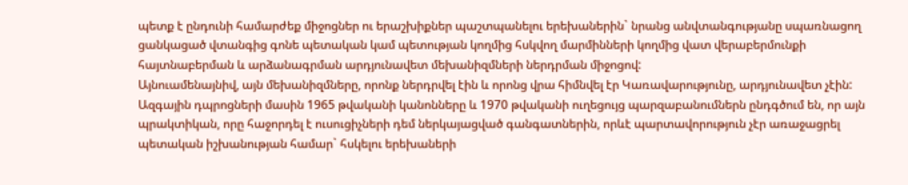պետք է ընդունի համարժեք միջոցներ ու երաշխիքներ պաշտպանելու երեխաներին` նրանց անվտանգությանը սպառնացող ցանկացած վտանգից գոնե պետական կամ պետության կողմից հսկվող մարմինների կողմից վատ վերաբերմունքի հայտնաբերման և արձանագրման արդյունավետ մեխանիզմների ներդրման միջոցով:
Այնուամենայնիվ, այն մեխանիզմները, որոնք ներդրվել էին և որոնց վրա հիմնվել էր Կառավարությունը, արդյունավետ չէին: Ազգային դպրոցների մասին 1965 թվականի կանոնները և 1970 թվականի ուղեցույց պարզաբանումներն ընդգծում են, որ այն պրակտիկան, որը հաջորդել է ուսուցիչների դեմ ներկայացված գանգատներին, որևէ պարտավորություն չէր առաջացրել պետական իշխանության համար` հսկելու երեխաների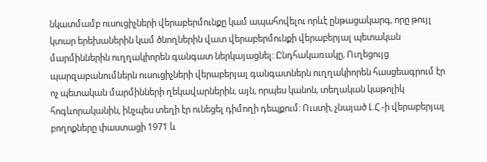նկատմամբ ուսուցիչների վերաբերմունքը կամ ապահովելու որևէ ընթացակարգ, որը թույլ կտար երեխաներին կամ ծնողներին վատ վերաբերմունքի վերաբերյալ պետական մարմիններին ուղղակիորեն գանգատ ներկայացնել: Ընդհակառակը, Ուղեցույց պարզաբանումներն ուսուցիչների վերաբերյալ գանգատներն ուղղակիորեն հասցեագրում էր ոչ պետական մարմինների ղեկավարներին, այն, որպես կանոն, տեղական կաթոլիկ հոգևորականին, ինչպես տեղի էր ունեցել դիմողի դեպքում: Ուստի, չնայած Լ.Հ.-ի վերաբերյալ բողոքները փաստացի 1971 և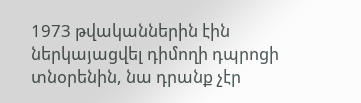1973 թվականներին էին ներկայացվել դիմողի դպրոցի տնօրենին, նա դրանք չէր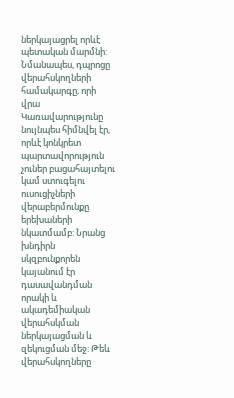ներկայացրել որևէ պետական մարմնի: Նմանապես, դպրոցը վերահսկողների համակարգը, որի վրա Կառավարությունը նույնպես հիմնվել էր, որևէ կոնկրետ պարտավորություն չուներ բացահայտելու կամ ստուգելու ուսուցիչների վերաբերմունքը երեխաների նկատմամբ: Նրանց խնդիրն սկզբունքորեն կայանում էր դասավանդման որակի և ակադեմիական վերահսկման ներկայացման և զեկուցման մեջ: Թեև վերահսկողները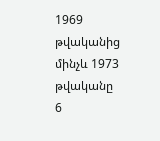1969 թվականից մինչև 1973 թվականը 6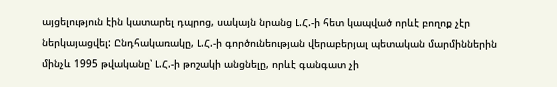այցելություն էին կատարել դպրոց, սակայն նրանց Լ.Հ.-ի հետ կապված որևէ բողոք չէր ներկայացվել: Ընդհակառակը, Լ.Հ.-ի գործունեության վերաբերյալ պետական մարմիններին մինչև 1995 թվականը՝ Լ.Հ.-ի թոշակի անցնելը, որևէ գանգատ չի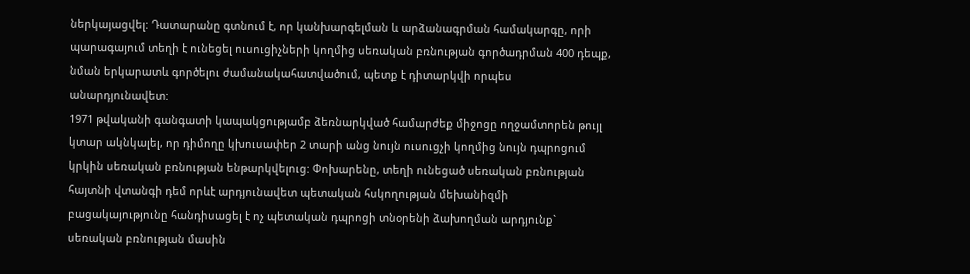ներկայացվել: Դատարանը գտնում է, որ կանխարգելման և արձանագրման համակարգը, որի պարագայում տեղի է ունեցել ուսուցիչների կողմից սեռական բռնության գործադրման 400 դեպք, նման երկարատև գործելու ժամանակահատվածում, պետք է դիտարկվի որպես անարդյունավետ:
1971 թվականի գանգատի կապակցությամբ ձեռնարկված համարժեք միջոցը ողջամտորեն թույլ կտար ակնկալել, որ դիմողը կխուսափեր 2 տարի անց նույն ուսուցչի կողմից նույն դպրոցում կրկին սեռական բռնության ենթարկվելուց: Փոխարենը, տեղի ունեցած սեռական բռնության հայտնի վտանգի դեմ որևէ արդյունավետ պետական հսկողության մեխանիզմի բացակայությունը հանդիսացել է ոչ պետական դպրոցի տնօրենի ձախողման արդյունք` սեռական բռնության մասին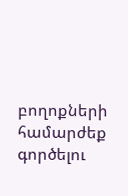բողոքների համարժեք գործելու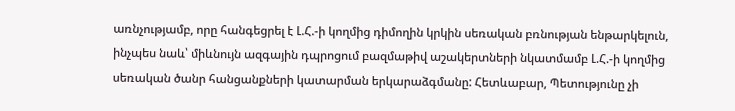առնչությամբ, որը հանգեցրել է Լ.Հ.-ի կողմից դիմողին կրկին սեռական բռնության ենթարկելուն, ինչպես նաև՝ միևնույն ազգային դպրոցում բազմաթիվ աշակերտների նկատմամբ Լ.Հ.-ի կողմից սեռական ծանր հանցանքների կատարման երկարաձգմանը: Հետևաբար, Պետությունը չի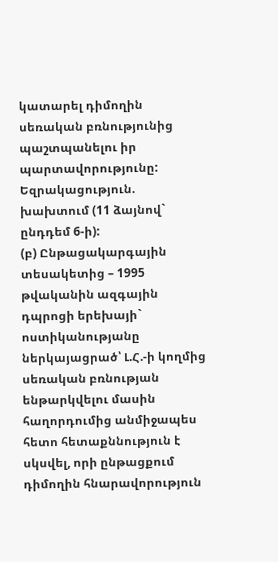կատարել դիմողին սեռական բռնությունից պաշտպանելու իր պարտավորությունը:
Եզրակացություն. խախտում (11 ձայնով` ընդդեմ 6-ի):
(բ) Ընթացակարգային տեսակետից – 1995 թվականին ազգային դպրոցի երեխայի` ոստիկանությանը ներկայացրած՝ Լ.Հ.-ի կողմից սեռական բռնության ենթարկվելու մասին հաղորդումից անմիջապես հետո հետաքննություն է սկսվել, որի ընթացքում դիմողին հնարավորություն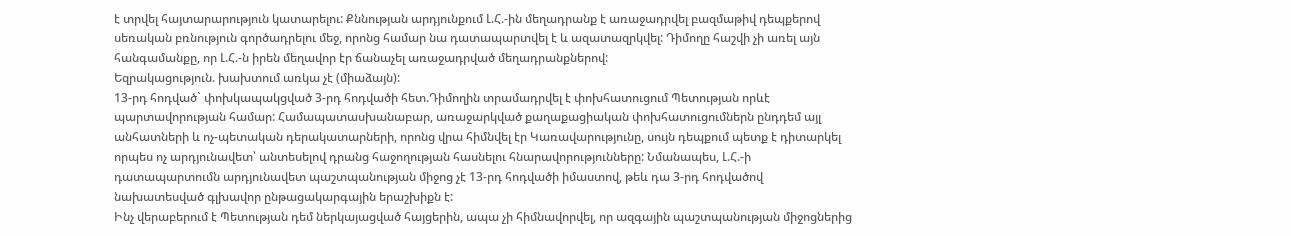է տրվել հայտարարություն կատարելու: Քննության արդյունքում Լ.Հ.-ին մեղադրանք է առաջադրվել բազմաթիվ դեպքերով սեռական բռնություն գործադրելու մեջ, որոնց համար նա դատապարտվել է և ազատազրկվել: Դիմողը հաշվի չի առել այն հանգամանքը, որ Լ.Հ.-ն իրեն մեղավոր էր ճանաչել առաջադրված մեղադրանքներով:
Եզրակացություն. խախտում առկա չէ (միաձայն):
13-րդ հոդված` փոխկապակցված 3-րդ հոդվածի հետ.Դիմողին տրամադրվել է փոխհատուցում Պետության որևէ պարտավորության համար: Համապատասխանաբար, առաջարկված քաղաքացիական փոխհատուցումներն ընդդեմ այլ անհատների և ոչ-պետական դերակատարների, որոնց վրա հիմնվել էր Կառավարությունը, սույն դեպքում պետք է դիտարկել որպես ոչ արդյունավետ՝ անտեսելով դրանց հաջողության հասնելու հնարավորությունները: Նմանապես, Լ.Հ.-ի դատապարտումն արդյունավետ պաշտպանության միջոց չէ 13-րդ հոդվածի իմաստով, թեև դա 3-րդ հոդվածով նախատեսված գլխավոր ընթացակարգային երաշխիքն է:
Ինչ վերաբերում է Պետության դեմ ներկայացված հայցերին, ապա չի հիմնավորվել, որ ազգային պաշտպանության միջոցներից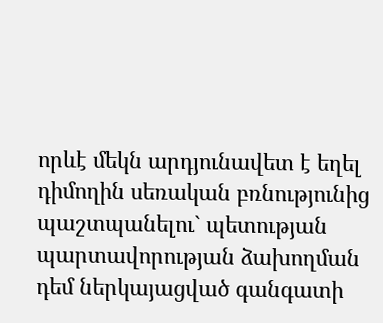որևէ մեկն արդյունավետ է եղել դիմողին սեռական բռնությունից պաշտպանելու` պետության պարտավորության ձախողման դեմ ներկայացված գանգատի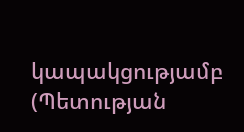կապակցությամբ (Պետության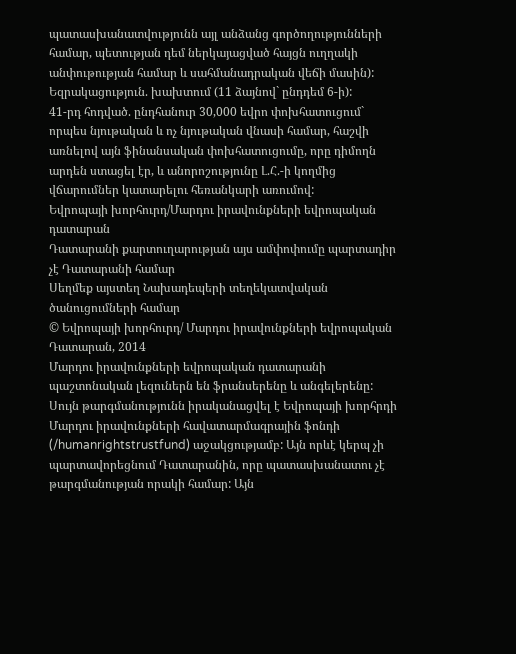պատասխանատվությունն այլ անձանց գործողությունների համար, պետության դեմ ներկայացված հայցն ուղղակի անփութության համար և սահմանադրական վեճի մասին):
Եզրակացություն. խախտում (11 ձայնով` ընդդեմ 6-ի):
41-րդ հոդված. ընդհանուր 30,000 եվրո փոխհատուցում` որպես նյութական և ոչ նյութական վնասի համար, հաշվի առնելով այն ֆինանսական փոխհատուցումը, որը դիմողն արդեն ստացել էր, և անորոշությունը Լ.Հ.-ի կողմից վճարումներ կատարելու հեռանկարի առումով:
Եվրոպայի խորհուրդ/Մարդու իրավունքների եվրոպական դատարան
Դատարանի քարտուղարության այս ամփոփումը պարտադիր չէ Դատարանի համար
Սեղմեք այստեղ Նախադեպերի տեղեկատվական ծանուցումների համար
© Եվրոպայի խորհուրդ/ Մարդու իրավունքների եվրոպական Դատարան, 2014
Մարդու իրավունքների եվրոպական դատարանի պաշտոնական լեզուներն են ֆրանսերենը և անգելերենը: Սույն թարգմանությունն իրականացվել է Եվրոպայի խորհրդի Մարդու իրավունքների հավատարմագրային ֆոնդի (/humanrightstrustfund) աջակցությամբ: Այն որևէ կերպ չի պարտավորեցնում Դատարանին, որը պատասխանատու չէ թարգմանության որակի համար: Այն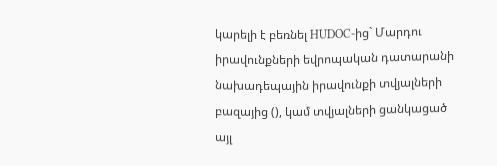կարելի է բեռնել HUDOC-ից` Մարդու իրավունքների եվրոպական դատարանի նախադեպային իրավունքի տվյալների բազայից (), կամ տվյալների ցանկացած այլ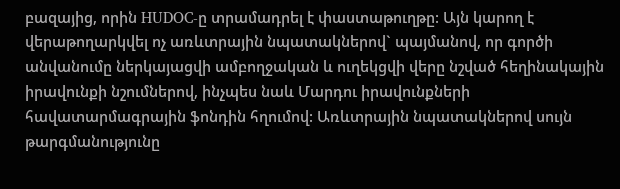բազայից, որին HUDOC-ը տրամադրել է փաստաթուղթը: Այն կարող է վերաթողարկվել ոչ առևտրային նպատակներով` պայմանով, որ գործի անվանումը ներկայացվի ամբողջական և ուղեկցվի վերը նշված հեղինակային իրավունքի նշումներով, ինչպես նաև Մարդու իրավունքների հավատարմագրային ֆոնդին հղումով: Առևտրային նպատակներով սույն թարգմանությունը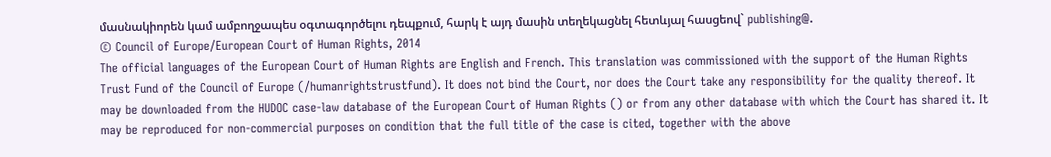մասնակիորեն կամ ամբողջապես օգտագործելու դեպքում, հարկ է այդ մասին տեղեկացնել հետևյալ հասցեով` publishing@.
© Council of Europe/European Court of Human Rights, 2014
The official languages of the European Court of Human Rights are English and French. This translation was commissioned with the support of the Human Rights Trust Fund of the Council of Europe (/humanrightstrustfund). It does not bind the Court, nor does the Court take any responsibility for the quality thereof. It may be downloaded from the HUDOC case-law database of the European Court of Human Rights () or from any other database with which the Court has shared it. It may be reproduced for non-commercial purposes on condition that the full title of the case is cited, together with the above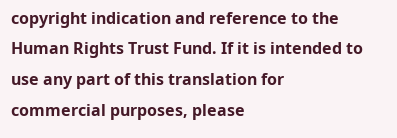copyright indication and reference to the Human Rights Trust Fund. If it is intended to use any part of this translation for commercial purposes, please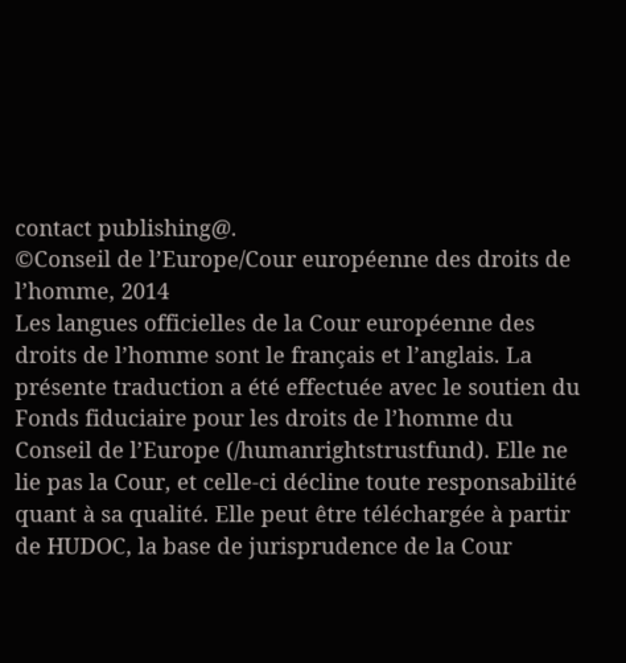contact publishing@.
©Conseil de l’Europe/Cour européenne des droits de l’homme, 2014
Les langues officielles de la Cour européenne des droits de l’homme sont le français et l’anglais. La présente traduction a été effectuée avec le soutien du Fonds fiduciaire pour les droits de l’homme du Conseil de l’Europe (/humanrightstrustfund). Elle ne lie pas la Cour, et celle-ci décline toute responsabilité quant à sa qualité. Elle peut être téléchargée à partir de HUDOC, la base de jurisprudence de la Cour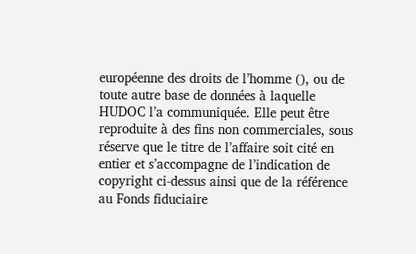européenne des droits de l’homme (), ou de toute autre base de données à laquelle HUDOC l’a communiquée. Elle peut être reproduite à des fins non commerciales, sous réserve que le titre de l’affaire soit cité en entier et s’accompagne de l’indication de copyright ci-dessus ainsi que de la référence au Fonds fiduciaire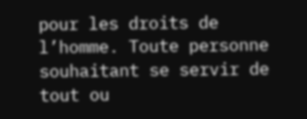pour les droits de l’homme. Toute personne souhaitant se servir de tout ou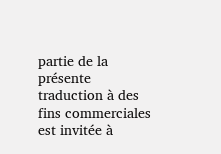partie de la présente traduction à des fins commerciales est invitée à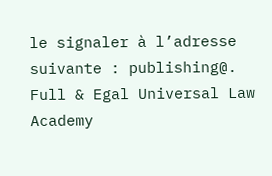le signaler à l’adresse suivante : publishing@.
Full & Egal Universal Law Academy